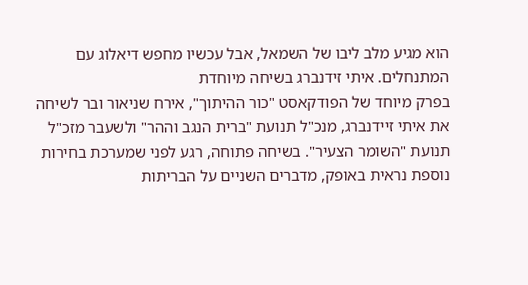הוא מגיע מלב ליבו של השמאל, אבל עכשיו מחפש דיאלוג עם המתנחלים. איתי זידנברג בשיחה מיוחדת
בפרק מיוחד של הפודקאסט "כור ההיתוך", אירח שניאור ובר לשיחה את איתי זיידנברג, מנכ"ל תנועת "ברית הנגב וההר" ולשעבר מזכ"ל תנועת "השומר הצעיר". בשיחה פתוחה, רגע לפני שמערכת בחירות נוספת נראית באופק, מדברים השניים על הבריתות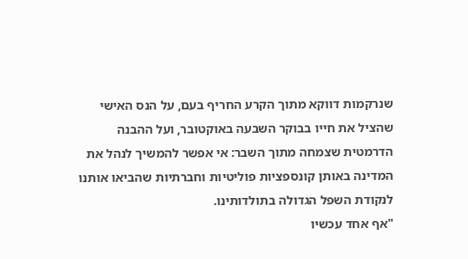שנרקמות דווקא מתוך הקרע החריף בעם, על הנס האישי שהציל את חייו בבוקר השבעה באוקטובר, ועל ההבנה הדרמטית שצמחה מתוך השבר: אי אפשר להמשיך לנהל את המדינה באותן קונספציות פוליטיות וחברתיות שהביאו אותנו לנקודת השפל הגדולה בתולדותינו.
"אף אחד עכשיו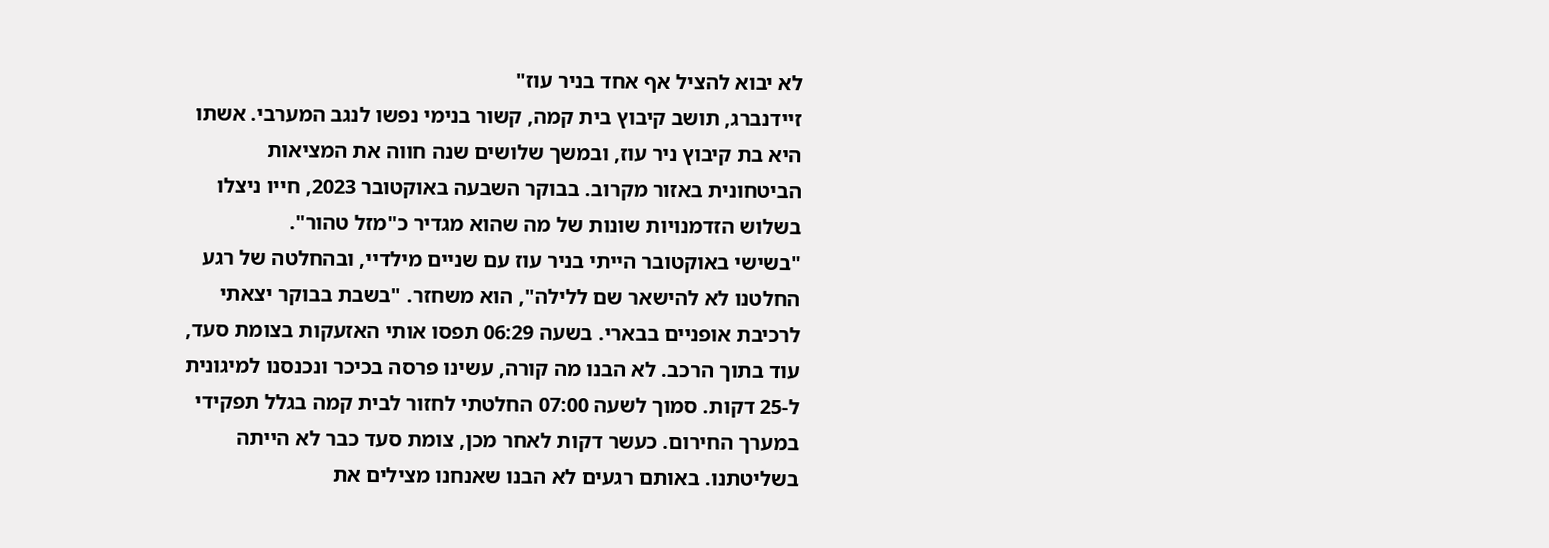לא יבוא להציל אף אחד בניר עוז"
זיידנברג, תושב קיבוץ בית קמה, קשור בנימי נפשו לנגב המערבי. אשתו היא בת קיבוץ ניר עוז, ובמשך שלושים שנה חווה את המציאות הביטחונית באזור מקרוב. בבוקר השבעה באוקטובר 2023, חייו ניצלו בשלוש הזדמנויות שונות של מה שהוא מגדיר כ"מזל טהור".
"בשישי באוקטובר הייתי בניר עוז עם שניים מילדיי, ובהחלטה של רגע החלטנו לא להישאר שם ללילה", הוא משחזר. "בשבת בבוקר יצאתי לרכיבת אופניים בבארי. בשעה 06:29 תפסו אותי האזעקות בצומת סעד, עוד בתוך הרכב. לא הבנו מה קורה, עשינו פרסה בכיכר ונכנסנו למיגונית ל-25 דקות. סמוך לשעה 07:00 החלטתי לחזור לבית קמה בגלל תפקידי במערך החירום. כעשר דקות לאחר מכן, צומת סעד כבר לא הייתה בשליטתנו. באותם רגעים לא הבנו שאנחנו מצילים את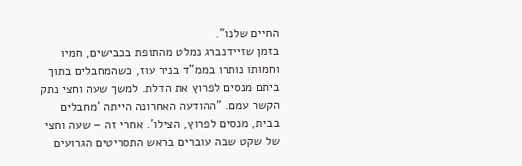החיים שלנו".
בזמן שזיידנברג נמלט מהתופת בכבישים, חמיו וחמותו נותרו בממ"ד בניר עוז, כשהמחבלים בתוך ביתם מנסים לפרוץ את הדלת. למשך שעה וחצי נתק הקשר עמם. "ההודעה האחרונה הייתה 'מחבלים בבית, מנסים לפרוץ, הצילו'. אחרי זה – שעה וחצי של שקט שבה עוברים בראש התסריטים הגרועים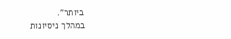ביותר".
במהלך ניסיונות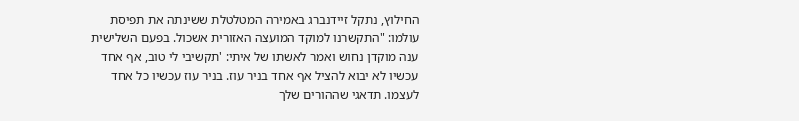החילוץ, נתקל זיידנברג באמירה המטלטלת ששינתה את תפיסת עולמו: "התקשרנו למוקד המועצה האזורית אשכול. בפעם השלישית ענה מוקדן נחוש ואמר לאשתו של איתי: 'תקשיבי לי טוב, אף אחד עכשיו לא יבוא להציל אף אחד בניר עוז. בניר עוז עכשיו כל אחד לעצמו. תדאגי שההורים שלך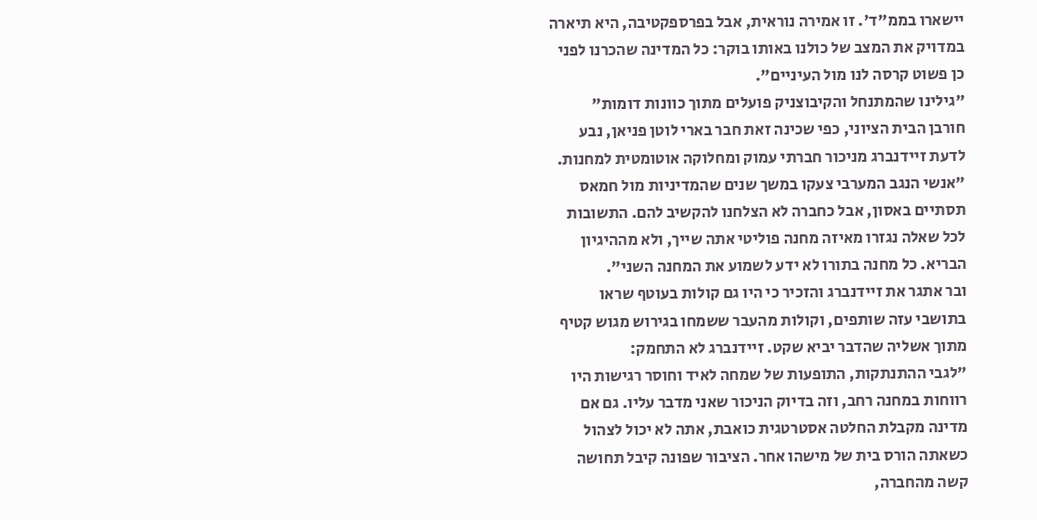יישארו בממ"ד'. זו אמירה נוראית, אבל בפרספקטיבה, היא תיארה במדויק את המצב של כולנו באותו בוקר: כל המדינה שהכרנו לפני כן פשוט קרסה לנו מול העיניים".
"גילינו שהמתנחל והקיבוצניק פועלים מתוך כוונות דומות"
חורבן הבית הציוני, כפי שכינה זאת חבר בארי לוטן פניאן, נבע לדעת זיידנברג מניכור חברתי עמוק ומחלוקה אוטומטית למחנות. "אנשי הנגב המערבי צעקו במשך שנים שהמדיניות מול חמאס תסתיים באסון, אבל כחברה לא הצלחנו להקשיב להם. התשובות לכל שאלה נגזרו מאיזה מחנה פוליטי אתה שייך, ולא מההיגיון הבריא. כל מחנה בתורו לא ידע לשמוע את המחנה השני".
ובר אתגר את זיידנברג והזכיר כי היו גם קולות בעוטף שראו בתושבי עזה שותפים, וקולות מהעבר ששמחו בגירוש מגוש קטיף מתוך אשליה שהדבר יביא שקט. זיידנברג לא התחמק:
"לגבי ההתנתקות, התופעות של שמחה לאיד וחוסר רגישות היו רווחות במחנה רחב, וזה בדיוק הניכור שאני מדבר עליו. גם אם מדינה מקבלת החלטה אסטרטגית כואבת, אתה לא יכול לצהול כשאתה הורס בית של מישהו אחר. הציבור שפונה קיבל תחושה קשה מהחברה,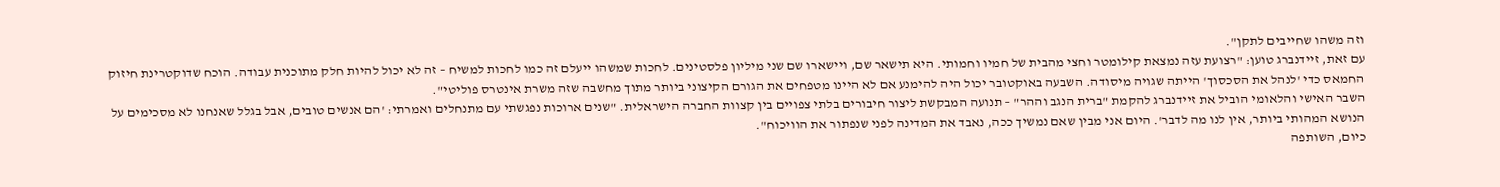וזה משהו שחייבים לתקן".
עם זאת, זיידנברג טוען: "רצועת עזה נמצאת קילומטר וחצי מהבית של חמיו וחמותי. היא תישאר שם, ויישארו שם שני מיליון פלסטינים. לחכות שמשהו ייעלם זה כמו לחכות למשיח – זה לא יכול להיות חלק מתוכנית עבודה. הוכח שדוקטרינת חיזוק החמאס כדי 'לנהל את הסכסוך' הייתה שגויה מיסודה. השבעה באוקטובר יכול היה להימנע אם לא היינו מטפחים את הגורם הקיצוני ביותר מתוך מחשבה שזה משרת אינטרס פוליטי".
השבר האישי והלאומי הוביל את זיידנברג להקמת "ברית הנגב וההר" – תנועה המבקשת ליצור חיבורים בלתי צפויים בין קצוות החברה הישראלית. "שנים ארוכות נפגשתי עם מתנחלים ואמרתי: 'הם אנשים טובים, אבל בגלל שאנחנו לא מסכימים על הנושא המהותי ביותר, אין לנו מה לדבר'. היום אני מבין שאם נמשיך ככה, נאבד את המדינה לפני שנפתור את הוויכוח".
כיום, השותפה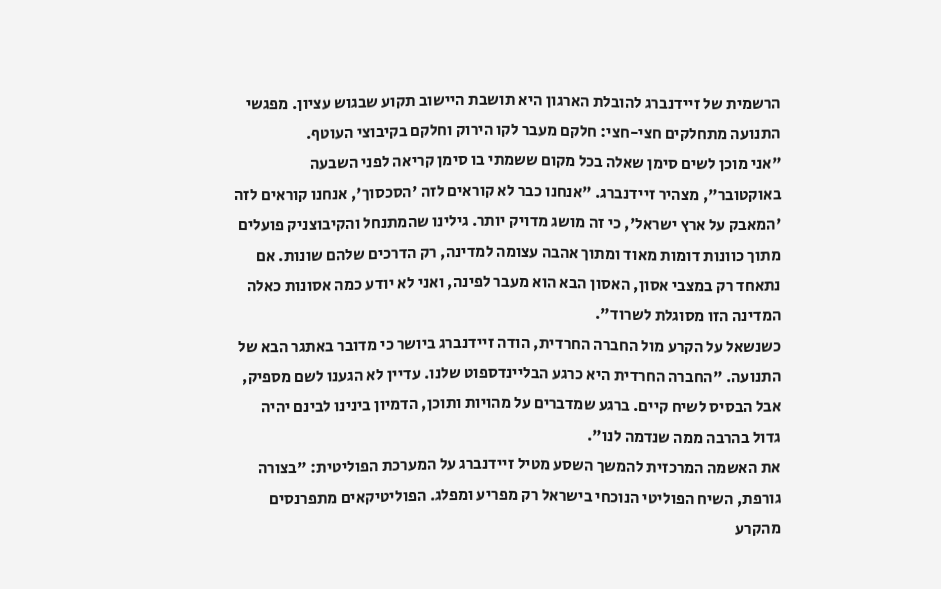הרשמית של זיידנברג להובלת הארגון היא תושבת היישוב תקוע שבגוש עציון. מפגשי התנועה מתחלקים חצי-חצי: חלקם מעבר לקו הירוק וחלקם בקיבוצי העוטף.
"אני מוכן לשים סימן שאלה בכל מקום ששמתי בו סימן קריאה לפני השבעה באוקטובר", מצהיר זיידנברג. "אנחנו כבר לא קוראים לזה 'הסכסוך', אנחנו קוראים לזה 'המאבק על ארץ ישראל', כי זה מושג מדויק יותר. גילינו שהמתנחל והקיבוצניק פועלים מתוך כוונות דומות מאוד ומתוך אהבה עצומה למדינה, רק הדרכים שלהם שונות. אם נתאחד רק במצבי אסון, האסון הבא הוא מעבר לפינה, ואני לא יודע כמה אסונות כאלה המדינה הזו מסוגלת לשרוד".
כשנשאל על הקרע מול החברה החרדית, הודה זיידנברג ביושר כי מדובר באתגר הבא של התנועה. "החברה החרדית היא כרגע הבליינדספוט שלנו. עדיין לא הגענו לשם מספיק, אבל הבסיס לשיח קיים. ברגע שמדברים על מהויות ותוכן, הדמיון בינינו לבינם יהיה גדול בהרבה ממה שנדמה לנו".
את האשמה המרכזית להמשך השסע מטיל זיידנברג על המערכת הפוליטית: "בצורה גורפת, השיח הפוליטי הנוכחי בישראל רק מפריע ומפלג. הפוליטיקאים מתפרנסים מהקרע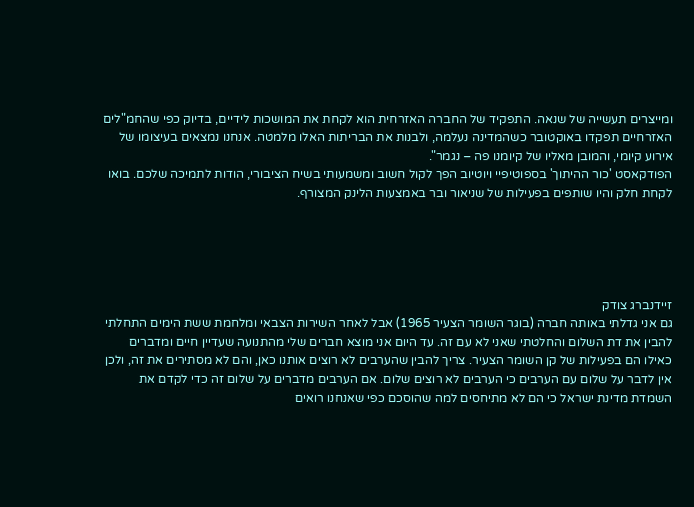ומייצרים תעשייה של שנאה. התפקיד של החברה האזרחית הוא לקחת את המושכות לידיים, בדיוק כפי שהחמ"לים האזרחיים תפקדו באוקטובר כשהמדינה נעלמה, ולבנות את הבריתות האלו מלמטה. אנחנו נמצאים בעיצומו של אירוע קיומי, והמובן מאליו של קיומנו פה – נגמר".
הפודקאסט 'כור ההיתוך' בספוטיפיי ויוטיוב הפך לקול חשוב ומשמעותי בשיח הציבורי, הודות לתמיכה שלכם. בואו לקחת חלק והיו שותפים בפעילות של שניאור ובר באמצעות הלינק המצורף.





זיידנברג צודק
גם אני גדלתי באותה חברה (בוגר השומר הצעיר 1965) אבל לאחר השירות הצבאי ומלחמת ששת הימים התחלתי להבין את דת השלום והחלטתי שאני לא עם זה. עד היום אני מוצא חברים שלי מהתנועה שעדיין חיים ומדברים כאילו הם בפעילות של קן השומר הצעיר. צריך להבין שהערבים לא רוצים אותנו כאן, והם לא מסתירים את זה, ולכן אין לדבר על שלום עם הערבים כי הערבים לא רוצים שלום. אם הערבים מדברים על שלום זה כדי לקדם את השמדת מדינת ישראל כי הם לא מתיחסים למה שהוסכם כפי שאנחנו רואים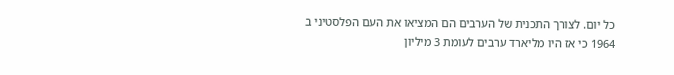כל יום. לצורך התכנית של הערבים הם המציאו את העם הפלסטיני ב 1964 כי אז היו מליארד ערבים לעומת 3 מיליון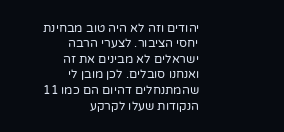יהודים וזה לא היה טוב מבחינת יחסי הציבור. לצערי הרבה ישראלים לא מבינים את זה ואנחנו סובלים. לכן מובן לי שהמתנחלים דהיום הם כמו 11 הנקודות שעלו לקרקע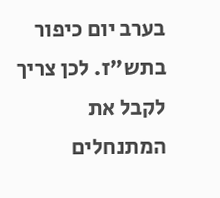בערב יום כיפור בתש"ז. לכן צריך לקבל את המתנחלים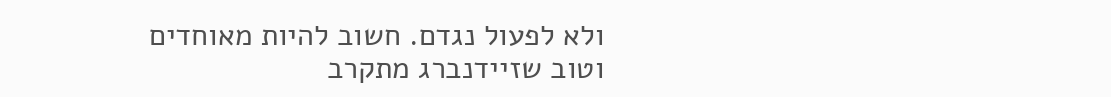ולא לפעול נגדם. חשוב להיות מאוחדים וטוב שזיידנברג מתקרב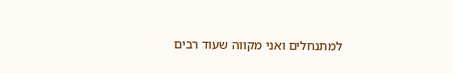למתנחלים ואני מקווה שעוד רבים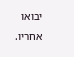יבואו אחריו.